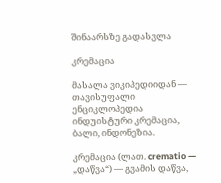შინაარსზე გადასვლა

კრემაცია

მასალა ვიკიპედიიდან — თავისუფალი ენციკლოპედია
ინდუისტური კრემაცია, ბალი, ინდონეზია.

კრემაცია (ლათ. crematio — „დაწვა“) — გვამის დაწვა,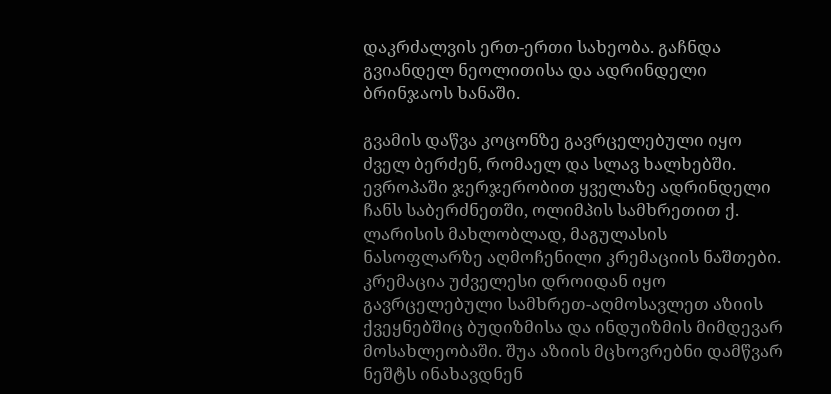დაკრძალვის ერთ-ერთი სახეობა. გაჩნდა გვიანდელ ნეოლითისა და ადრინდელი ბრინჯაოს ხანაში.

გვამის დაწვა კოცონზე გავრცელებული იყო ძველ ბერძენ, რომაელ და სლავ ხალხებში. ევროპაში ჯერჯერობით ყველაზე ადრინდელი ჩანს საბერძნეთში, ოლიმპის სამხრეთით ქ. ლარისის მახლობლად, მაგულასის ნასოფლარზე აღმოჩენილი კრემაციის ნაშთები. კრემაცია უძველესი დროიდან იყო გავრცელებული სამხრეთ-აღმოსავლეთ აზიის ქვეყნებშიც ბუდიზმისა და ინდუიზმის მიმდევარ მოსახლეობაში. შუა აზიის მცხოვრებნი დამწვარ ნეშტს ინახავდნენ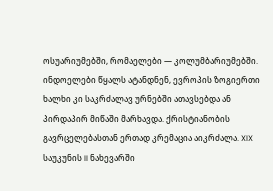ოსუარიუმებში, რომაელები — კოლუმბარიუმებში. ინდოელები წყალს ატანდნენ, ევროპის ზოგიერთი ხალხი კი საკრძალავ ურნებში ათავსებდა ან პირდაპირ მიწაში მარხავდა. ქრისტიანობის გავრცელებასთან ერთად კრემაცია აიკრძალა. XIX საუკუნის II ნახევარში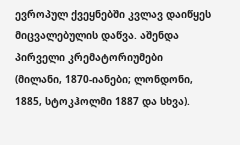ევროპულ ქვეყნებში კვლავ დაიწყეს მიცვალებულის დაწვა. აშენდა პირველი კრემატორიუმები (მილანი, 1870-იანები; ლონდონი, 1885, სტოკჰოლმი 1887 და სხვა).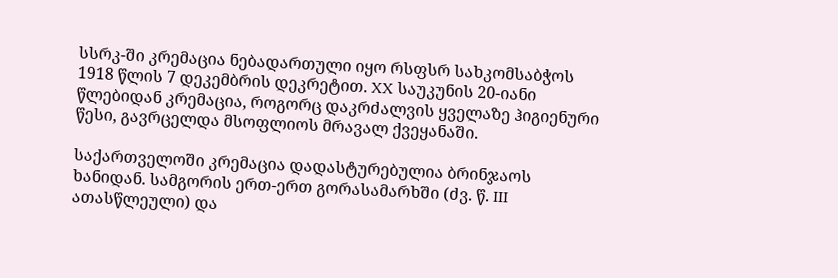სსრკ-ში კრემაცია ნებადართული იყო რსფსრ სახკომსაბჭოს 1918 წლის 7 დეკემბრის დეკრეტით. XX საუკუნის 20-იანი წლებიდან კრემაცია, როგორც დაკრძალვის ყველაზე ჰიგიენური წესი, გავრცელდა მსოფლიოს მრავალ ქვეყანაში.

საქართველოში კრემაცია დადასტურებულია ბრინჯაოს ხანიდან. სამგორის ერთ-ერთ გორასამარხში (ძვ. წ. III ათასწლეული) და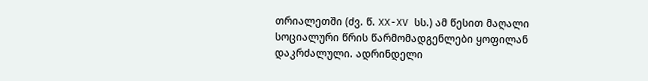თრიალეთში (ძვ. წ. XX-XV სს.) ამ წესით მაღალი სოციალური წრის წარმომადგენლები ყოფილან დაკრძალული. ადრინდელი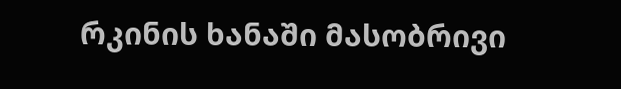რკინის ხანაში მასობრივი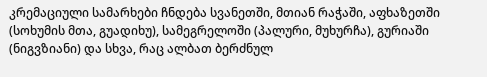კრემაციული სამარხები ჩნდება სვანეთში, მთიან რაჭაში, აფხაზეთში (სოხუმის მთა, გუადიხუ), სამეგრელოში (პალური, მუხურჩა), გურიაში (ნიგვზიანი) და სხვა, რაც ალბათ ბერძნულ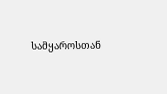სამყაროსთან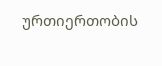ურთიერთობის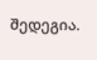შედეგია.